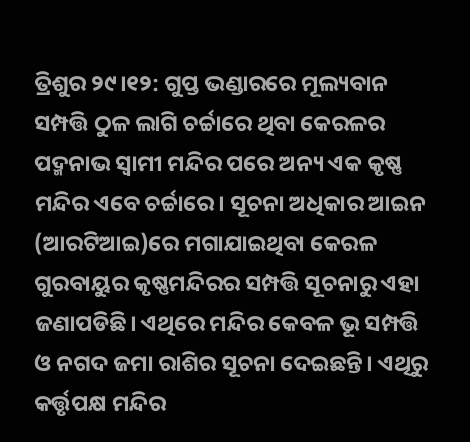ତ୍ରିଶୁର ୨୯।୧୨: ଗୁପ୍ତ ଭଣ୍ଡାରରେ ମୂଲ୍ୟବାନ ସମ୍ପତ୍ତି ଠୁଳ ଲାଗି ଚର୍ଚ୍ଚାରେ ଥିବା କେରଳର ପଦ୍ମନାଭ ସ୍ୱାମୀ ମନ୍ଦିର ପରେ ଅନ୍ୟ ଏକ କୃଷ୍ଣ ମନ୍ଦିର ଏବେ ଚର୍ଚ୍ଚାରେ। ସୂଚନା ଅଧିକାର ଆଇନ (ଆରଟିଆଇ)ରେ ମଗାଯାଇଥିବା କେରଳ ଗୁରବାୟୁର କୃଷ୍ଣମନ୍ଦିରର ସମ୍ପତ୍ତି ସୂଚନାରୁ ଏହା ଜଣାପଡିଛି। ଏଥିରେ ମନ୍ଦିର କେବଳ ଭୂ ସମ୍ପତ୍ତି ଓ ନଗଦ ଜମା ରାଶିର ସୂଚନା ଦେଇଛନ୍ତି। ଏଥିରୁ କର୍ତ୍ତୃପକ୍ଷ ମନ୍ଦିର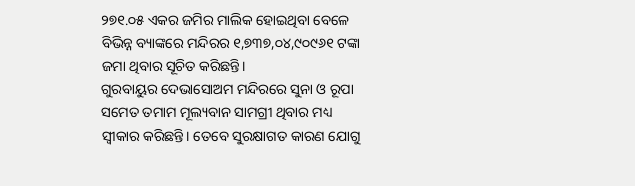୨୭୧.୦୫ ଏକର ଜମିର ମାଲିକ ହୋଇଥିବା ବେଳେ ବିଭିନ୍ନ ବ୍ୟାଙ୍କରେ ମନ୍ଦିରର ୧,୭୩୭,୦୪,୯୦୯୬୧ ଟଙ୍କା ଜମା ଥିବାର ସୂଚିତ କରିଛନ୍ତି।
ଗୁରବାୟୁର ଦେଭାସୋଅମ ମନ୍ଦିରରେ ସୁନା ଓ ରୂପା ସମେତ ତମାମ ମୂଲ୍ୟବାନ ସାମଗ୍ରୀ ଥିବାର ମଧ୍ୟ ସ୍ୱୀକାର କରିଛନ୍ତି। ତେବେ ସୁରକ୍ଷାଗତ କାରଣ ଯୋଗୁ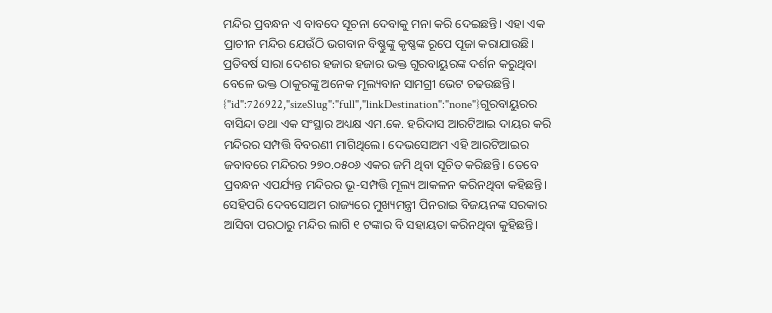ମନ୍ଦିର ପ୍ରବନ୍ଧନ ଏ ବାବଦେ ସୂଚନା ଦେବାକୁ ମନା କରି ଦେଇଛନ୍ତି। ଏହା ଏକ ପ୍ରାଚୀନ ମନ୍ଦିର ଯେଉଁଠି ଭଗବାନ ବିଷ୍ଣୁଙ୍କୁ କୃଷ୍ଣଙ୍କ ରୂପେ ପୂଜା କରାଯାଉଛି। ପ୍ରତିବର୍ଷ ସାରା ଦେଶର ହଜାର ହଜାର ଭକ୍ତ ଗୁରବାୟୁରଙ୍କ ଦର୍ଶନ କରୁଥିବା ବେଳେ ଭକ୍ତ ଠାକୁରଙ୍କୁ ଅନେକ ମୂଲ୍ୟବାନ ସାମଗ୍ରୀ ଭେଟ ଚଢଉଛନ୍ତି।
{"id":726922,"sizeSlug":"full","linkDestination":"none"}ଗୁରବାୟୁରର ବାସିନ୍ଦା ତଥା ଏକ ସଂସ୍ଥାର ଅଧ୍ୟକ୍ଷ ଏମ.କେ. ହରିଦାସ ଆରଟିଆଇ ଦାୟର କରି ମନ୍ଦିରର ସମ୍ପତ୍ତି ବିବରଣୀ ମାଗିଥିଲେ। ଦେଭସୋଅମ ଏହି ଆରଟିଆଇର ଜବାବରେ ମନ୍ଦିରର ୨୭୦.୦୫୦୬ ଏକର ଜମି ଥିବା ସୂଚିତ କରିଛନ୍ତି। ତେବେ ପ୍ରବନ୍ଧନ ଏପର୍ଯ୍ୟନ୍ତ ମନ୍ଦିରର ଭୂ-ସମ୍ପତ୍ତି ମୂଲ୍ୟ ଆକଳନ କରିନଥିବା କହିଛନ୍ତି। ସେହିପରି ଦେବସୋଅମ ରାଜ୍ୟରେ ମୁଖ୍ୟମନ୍ତ୍ରୀ ପିନରାଇ ବିଜୟନଙ୍କ ସରକାର ଆସିବା ପରଠାରୁ ମନ୍ଦିର ଲାଗି ୧ ଟଙ୍କାର ବି ସହାୟତା କରିନଥିବା କୁହିଛନ୍ତି।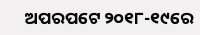ଅପରପଟେ ୨୦୧୮-୧୯ରେ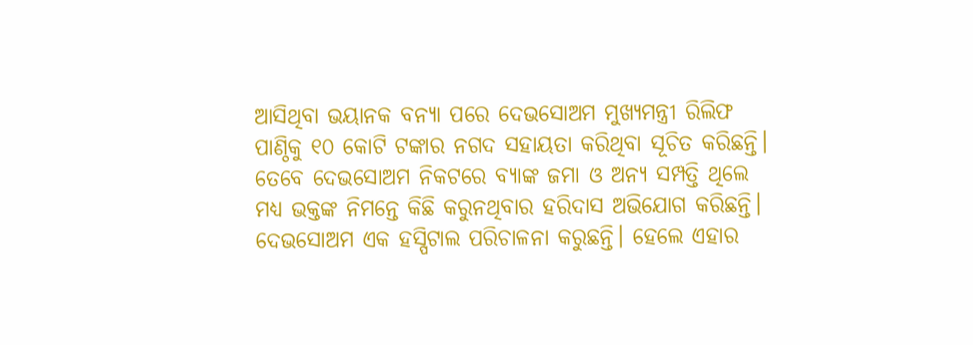ଆସିଥିବା ଭୟାନକ ବନ୍ୟା ପରେ ଦେଭସୋଅମ ମୁଖ୍ୟମନ୍ତ୍ରୀ ରିଲିଫ ପାଣ୍ଠିକୁ ୧୦ କୋଟି ଟଙ୍କାର ନଗଦ ସହାୟତା କରିଥିବା ସୂଚିତ କରିଛନ୍ତି।
ତେବେ ଦେଭସୋଅମ ନିକଟରେ ବ୍ୟାଙ୍କ ଜମା ଓ ଅନ୍ୟ ସମ୍ପତ୍ତି ଥିଲେ ମଧ୍ୟ ଭକ୍ତଙ୍କ ନିମନ୍ତେ କିଛି କରୁନଥିବାର ହରିଦାସ ଅଭିଯୋଗ କରିଛନ୍ତି। ଦେଭସୋଅମ ଏକ ହସ୍ପିଟାଲ ପରିଚାଳନା କରୁଛନ୍ତି। ହେଲେ ଏହାର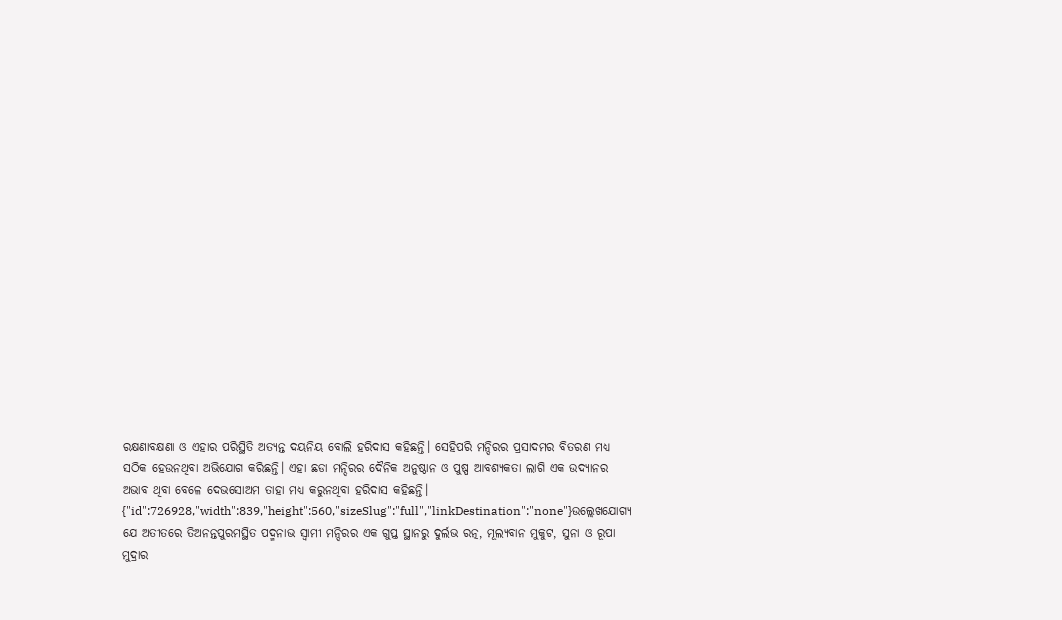ରକ୍ଷଣାବକ୍ଷଣା ଓ ଏହାର ପରିସ୍ଥିତି ଅତ୍ୟନ୍ତ ଦୟନିୟ ବୋଲି ହରିଦାସ କହିଛନ୍ତି। ସେହିପରି ମନ୍ଦିରର ପ୍ରସାଦମର ବିତରଣ ମଧ୍ୟ ସଠିକ ହେଉନଥିବା ଅଭିଯୋଗ କରିଛନ୍ତି। ଏହା ଛଡା ମନ୍ଦିରର ଦୈନିକ ଅନୁଷ୍ଠାନ ଓ ପୁଷ୍ପ ଆବଶ୍ୟକତା ଲାଗି ଏକ ଉଦ୍ୟାନର ଅଭାବ ଥିବା ବେଳେ ଦେଭସୋଅମ ତାହା ମଧ୍ୟ କରୁନଥିବା ହରିଦାସ କହିଛନ୍ତି।
{"id":726928,"width":839,"height":560,"sizeSlug":"full","linkDestination":"none"}ଉଲ୍ଲେଖଯୋଗ୍ୟ ଯେ ଅତୀତରେ ତିଅନନ୍ତପୁରମସ୍ଥିତ ପଦ୍ମନାଭ ସ୍ୱାମୀ ମନ୍ଦିରର ଏକ ଗୁପ୍ତ ସ୍ଥାନରୁ ଦୁର୍ଲଭ ରତ୍ନ, ମୂଲ୍ୟବାନ ମୁକୁଟ, ସୁନା ଓ ରୂପା ମୁଦ୍ରାର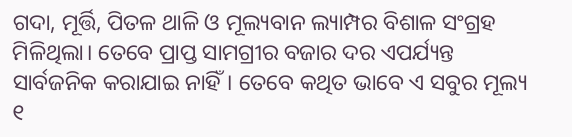ଗଦା, ମୂର୍ତ୍ତି, ପିତଳ ଥାଳି ଓ ମୂଲ୍ୟବାନ ଲ୍ୟାମ୍ପର ବିଶାଳ ସଂଗ୍ରହ ମିଳିଥିଲା। ତେବେ ପ୍ରାପ୍ତ ସାମଗ୍ରୀର ବଜାର ଦର ଏପର୍ଯ୍ୟନ୍ତ ସାର୍ବଜନିକ କରାଯାଇ ନାହିଁ। ତେବେ କଥିତ ଭାବେ ଏ ସବୁର ମୂଲ୍ୟ ୧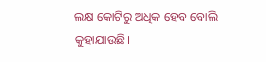ଲକ୍ଷ କୋଟିରୁ ଅଧିକ ହେବ ବୋଲି କୁହାଯାଉଛି।